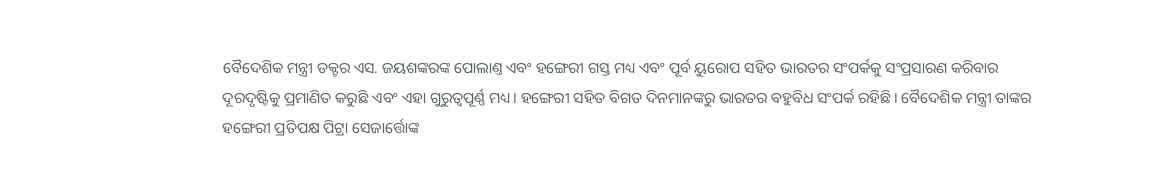ବୈଦେଶିକ ମନ୍ତ୍ରୀ ଡକ୍ଟର ଏସ. ଜୟଶଙ୍କରଙ୍କ ପୋଲାଣ୍ତ ଏବଂ ହଙ୍ଗେରୀ ଗସ୍ତ ମଧ୍ୟ ଏବଂ ପୂର୍ବ ୟୁରୋପ ସହିତ ଭାରତର ସଂପର୍କକୁ ସଂପ୍ରସାରଣ କରିବାର ଦୂରଦୃଷ୍ଟିକୁ ପ୍ରମାଣିତ କରୁଛି ଏବଂ ଏହା ଗୁରୁତ୍ବପୂର୍ଣ୍ଣ ମଧ୍ୟ। ହଙ୍ଗେରୀ ସହିତ ବିଗତ ଦିନମାନଙ୍କରୁ ଭାରତର ବହୁବିଧ ସଂପର୍କ ରହିଛି। ବୈଦେଶିକ ମନ୍ତ୍ରୀ ତାଙ୍କର ହଙ୍ଗେରୀ ପ୍ରତିପକ୍ଷ ପିଟ୍ରା ସେଜାର୍ତ୍ତୋଙ୍କ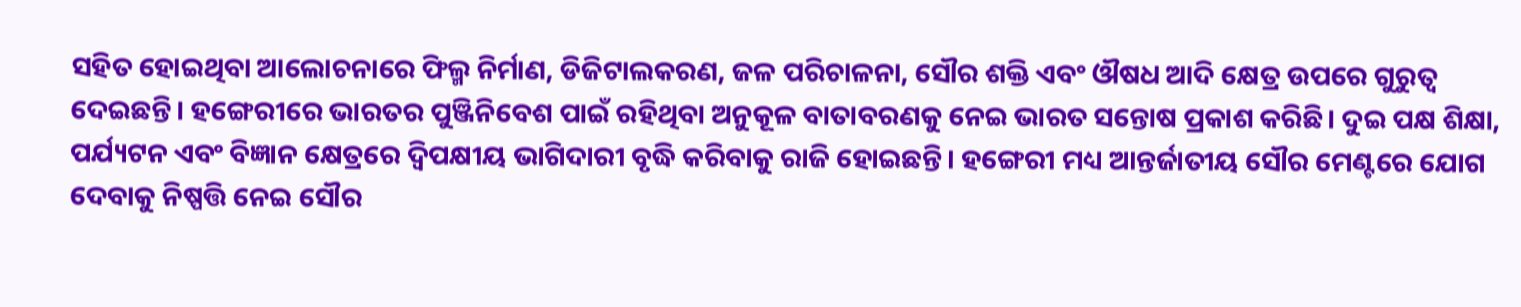ସହିତ ହୋଇଥିବା ଆଲୋଚନାରେ ଫିଲ୍ମ ନିର୍ମାଣ, ଡିଜିଟାଲକରଣ, ଜଳ ପରିଚାଳନା, ସୌର ଶକ୍ତି ଏବଂ ଔଷଧ ଆଦି କ୍ଷେତ୍ର ଉପରେ ଗୁରୁତ୍ବ ଦେଇଛନ୍ତି। ହଙ୍ଗେରୀରେ ଭାରତର ପୁଞ୍ଜିନିବେଶ ପାଇଁ ରହିଥିବା ଅନୁକୂଳ ବାତାବରଣକୁ ନେଇ ଭାରତ ସନ୍ତୋଷ ପ୍ରକାଶ କରିଛି। ଦୁଇ ପକ୍ଷ ଶିକ୍ଷା, ପର୍ଯ୍ୟଟନ ଏବଂ ବିଜ୍ଞାନ କ୍ଷେତ୍ରରେ ଦ୍ବିପକ୍ଷୀୟ ଭାଗିଦାରୀ ବୃଦ୍ଧି କରିବାକୁ ରାଜି ହୋଇଛନ୍ତି। ହଙ୍ଗେରୀ ମଧ୍ୟ ଆନ୍ତର୍ଜାତୀୟ ସୌର ମେଣ୍ଟରେ ଯୋଗ ଦେବାକୁ ନିଷ୍ପତ୍ତି ନେଇ ସୌର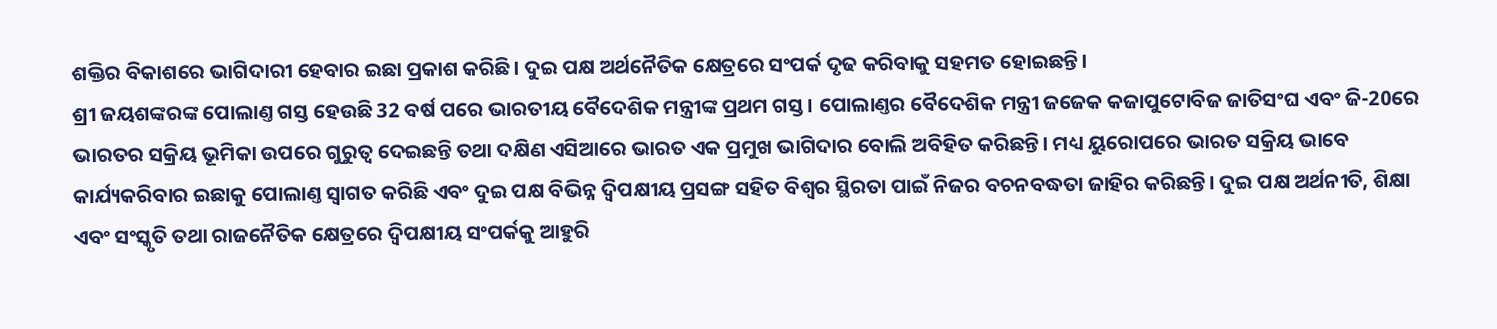ଶକ୍ତିର ବିକାଶରେ ଭାଗିଦାରୀ ହେବାର ଇଛା ପ୍ରକାଶ କରିଛି। ଦୁଇ ପକ୍ଷ ଅର୍ଥନୈତିକ କ୍ଷେତ୍ରରେ ସଂପର୍କ ଦୃଢ କରିବାକୁ ସହମତ ହୋଇଛନ୍ତି।
ଶ୍ରୀ ଜୟଶଙ୍କରଙ୍କ ପୋଲାଣ୍ତ ଗସ୍ତ ହେଉଛି 32 ବର୍ଷ ପରେ ଭାରତୀୟ ବୈଦେଶିକ ମନ୍ତ୍ରୀଙ୍କ ପ୍ରଥମ ଗସ୍ତ। ପୋଲାଣ୍ତର ବୈଦେଶିକ ମନ୍ତ୍ରୀ ଜଜେକ କଜାପୁଟୋବିଜ ଜାତିସଂଘ ଏବଂ ଜି-20ରେ ଭାରତର ସକ୍ରିୟ ଭୂମିକା ଉପରେ ଗୁରୁତ୍ବ ଦେଇଛନ୍ତି ତଥା ଦକ୍ଷିଣ ଏସିଆରେ ଭାରତ ଏକ ପ୍ରମୁଖ ଭାଗିଦାର ବୋଲି ଅବିହିତ କରିଛନ୍ତି। ମଧ୍ୟ ୟୁରୋପରେ ଭାରତ ସକ୍ରିୟ ଭାବେ କାର୍ଯ୍ୟକରିବାର ଇଛାକୁ ପୋଲାଣ୍ତ ସ୍ବାଗତ କରିଛି ଏବଂ ଦୁଇ ପକ୍ଷ ବିଭିନ୍ନ ଦ୍ବିପକ୍ଷୀୟ ପ୍ରସଙ୍ଗ ସହିତ ବିଶ୍ବର ସ୍ଥିରତା ପାଇଁ ନିଜର ବଚନବଦ୍ଧତା ଜାହିର କରିଛନ୍ତି। ଦୁଇ ପକ୍ଷ ଅର୍ଥନୀତି, ଶିକ୍ଷା ଏବଂ ସଂସ୍କୃତି ତଥା ରାଜନୈତିକ କ୍ଷେତ୍ରରେ ଦ୍ବିପକ୍ଷୀୟ ସଂପର୍କକୁ ଆହୁରି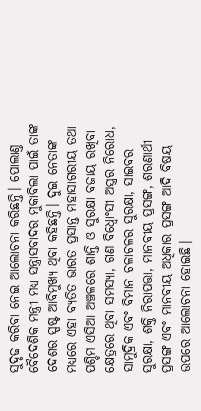ସୁଦୃଢ କରିବା ନେଇ ଆଲୋଚନା କରିଛନ୍ତି। ପୋଲାଣ୍ତ ବୈଦେଶିକ ମନ୍ତ୍ରୀ ମଧ୍ୟ ସନ୍ତ୍ରାସବାଦର ମୁକାବିଲା ପାଇଁ ତାଙ୍କ ଦେଶର ସ୍ପଷ୍ଟ ଆବିମୁଖ୍ୟ ଥିବା କହିଛନ୍ତି। ଦୁଇ ନେତାଙ୍କ ମଧ୍ୟରେ ଏହା ବ୍ୟତିତ ଭାରତ ପ୍ରସାନ୍ତ ମହାସାଗରୀୟ ତଥା ପଶ୍ଚିମ ଏସିଆ ଅଞ୍ଚଳରେ ଶାନ୍ତି ଓ ସୁରକ୍ଷା ବଜାୟ ରଖିବା କ୍ଷେତ୍ରରେ ଥିବା ସମସ୍ୟା, ଗଣ ବିଧ୍ବୋଂସୀ ଅସ୍ତ୍ରର ନିରୋଧ, ସାମୁଦ୍ରିକ ଏବଂ ବିମାନ ଚଳାଚଳର ସୁରକ୍ଷା, ସାଇବର ସୁରକ୍ଷା, ଶକ୍ତି ନିରାପତ୍ତା, ମାନବୀୟ ପ୍ରସଙ୍ଗ, ଶରଣାର୍ଥୀ ପ୍ରସଙ୍ଗ ଏବଂ ମାନବୀୟ ଅଧିକାର ପ୍ରସଙ୍ଗ ଆଦି ବିଷୟ ଉପରେ ଆଲୋଚନା ହୋଇଛି।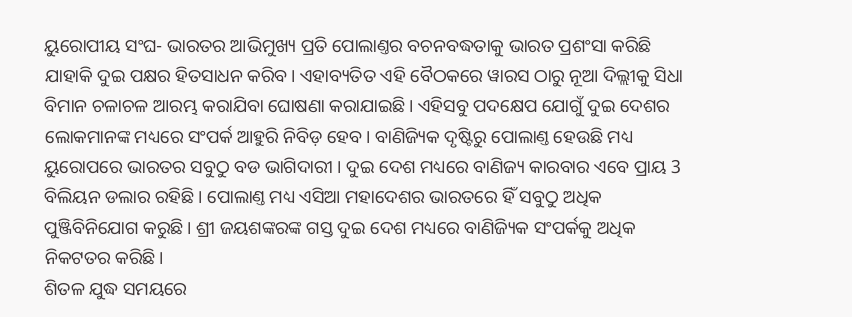ୟୁରୋପୀୟ ସଂଘ- ଭାରତର ଆଭିମୁଖ୍ୟ ପ୍ରତି ପୋଲାଣ୍ତର ବଚନବଦ୍ଧତାକୁ ଭାରତ ପ୍ରଶଂସା କରିଛି ଯାହାକି ଦୁଇ ପକ୍ଷର ହିତସାଧନ କରିବ। ଏହାବ୍ୟତିତ ଏହି ବୈଠକରେ ୱାରସ ଠାରୁ ନୂଆ ଦିଲ୍ଲୀକୁ ସିଧା ବିମାନ ଚଳାଚଳ ଆରମ୍ଭ କରାଯିବା ଘୋଷଣା କରାଯାଇଛି। ଏହିସବୁ ପଦକ୍ଷେପ ଯୋଗୁଁ ଦୁଇ ଦେଶର ଲୋକମାନଙ୍କ ମଧ୍ୟରେ ସଂପର୍କ ଆହୁରି ନିବିଡ଼ ହେବ। ବାଣିଜ୍ୟିକ ଦୃଷ୍ଟିରୁ ପୋଲାଣ୍ତ ହେଉଛି ମଧ୍ୟ ୟୁରୋପରେ ଭାରତର ସବୁଠୁ ବଡ ଭାଗିଦାରୀ । ଦୁଇ ଦେଶ ମଧ୍ୟରେ ବାଣିଜ୍ୟ କାରବାର ଏବେ ପ୍ରାୟ 3 ବିଲିୟନ ଡଲାର ରହିଛି। ପୋଲାଣ୍ତ ମଧ୍ୟ ଏସିଆ ମହାଦେଶର ଭାରତରେ ହିଁ ସବୁଠୁ ଅଧିକ ପୁଞ୍ଜିବିନିଯୋଗ କରୁଛି। ଶ୍ରୀ ଜୟଶଙ୍କରଙ୍କ ଗସ୍ତ ଦୁଇ ଦେଶ ମଧ୍ୟରେ ବାଣିଜ୍ୟିକ ସଂପର୍କକୁ ଅଧିକ ନିକଟତର କରିଛି।
ଶିତଳ ଯୁଦ୍ଧ ସମୟରେ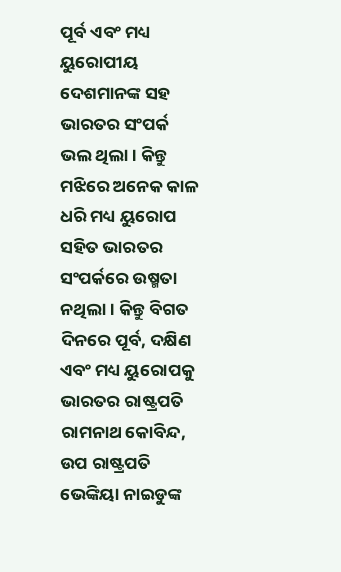ପୂର୍ବ ଏବଂ ମଧ୍ୟ ୟୁରୋପୀୟ ଦେଶମାନଙ୍କ ସହ ଭାରତର ସଂପର୍କ ଭଲ ଥିଲା। କିନ୍ତୁ ମଝିରେ ଅନେକ କାଳ ଧରି ମଧ୍ୟ ୟୁରୋପ ସହିତ ଭାରତର ସଂପର୍କରେ ଉଷ୍ମତା ନଥିଲା। କିନ୍ତୁ ବିଗତ ଦିନରେ ପୂର୍ବ, ଦକ୍ଷିଣ ଏବଂ ମଧ୍ୟ ୟୁରୋପକୁ ଭାରତର ରାଷ୍ଟ୍ରପତି ରାମନାଥ କୋବିନ୍ଦ, ଉପ ରାଷ୍ଟ୍ରପତି ଭେଙ୍କିୟା ନାଇଡୁଙ୍କ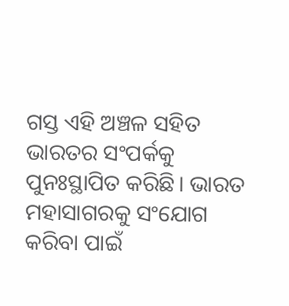ଗସ୍ତ ଏହି ଅଞ୍ଚଳ ସହିତ ଭାରତର ସଂପର୍କକୁ ପୁନଃସ୍ଥାପିତ କରିଛି। ଭାରତ ମହାସାଗରକୁ ସଂଯୋଗ କରିବା ପାଇଁ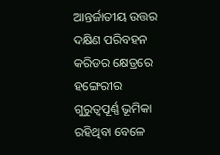ଆନ୍ତର୍ଜାତୀୟ ଉତ୍ତର ଦକ୍ଷିଣ ପରିବହନ କରିଡର କ୍ଷେତ୍ରରେ ହଙ୍ଗେରୀର ଗୁରୁତ୍ବପୂର୍ଣ୍ଣ ଭୂମିକା ରହିଥିବା ବେଳେ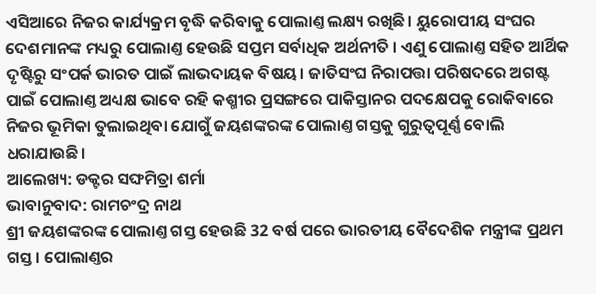ଏସିଆରେ ନିଜର କାର୍ଯ୍ୟକ୍ରମ ବୃଦ୍ଧି କରିବାକୁ ପୋଲାଣ୍ତ ଲକ୍ଷ୍ୟ ରଖିଛି। ୟୁରୋପୀୟ ସଂଘର ଦେଶମାନଙ୍କ ମଧ୍ୟରୁ ପୋଲାଣ୍ତ ହେଉଛି ସପ୍ତମ ସର୍ବାଧିକ ଅର୍ଥନୀତି । ଏଣୁ ପୋଲାଣ୍ତ ସହିତ ଆର୍ଥିକ ଦୃଷ୍ଟିରୁ ସଂପର୍କ ଭାରତ ପାଇଁ ଲାଭଦାୟକ ବିଷୟ। ଜାତିସଂଘ ନିରାପତ୍ତା ପରିଷଦରେ ଅଗଷ୍ଟ ପାଇଁ ପୋଲାଣ୍ତ ଅଧ୍ୟକ୍ଷ ଭାବେ ରହି କଶ୍ମୀର ପ୍ରସଙ୍ଗରେ ପାକିସ୍ତାନର ପଦକ୍ଷେପକୁ ରୋକିବାରେ ନିଜର ଭୂମିକା ତୁଲାଇଥିବା ଯୋଗୁଁ ଜୟଶଙ୍କରଙ୍କ ପୋଲାଣ୍ତ ଗସ୍ତକୁ ଗୁରୁତ୍ବପୂର୍ଣ୍ଣ ବୋଲି ଧରାଯାଉଛି।
ଆଲେଖ୍ୟ: ଡକ୍ଟର ସଙ୍ଘମିତ୍ରା ଶର୍ମା
ଭାବାନୁବାଦ: ରାମଚଂଦ୍ର ନାଥ
ଶ୍ରୀ ଜୟଶଙ୍କରଙ୍କ ପୋଲାଣ୍ତ ଗସ୍ତ ହେଉଛି 32 ବର୍ଷ ପରେ ଭାରତୀୟ ବୈଦେଶିକ ମନ୍ତ୍ରୀଙ୍କ ପ୍ରଥମ ଗସ୍ତ। ପୋଲାଣ୍ତର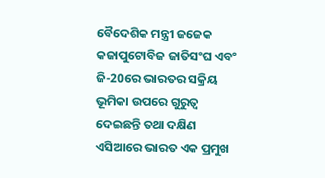ବୈଦେଶିକ ମନ୍ତ୍ରୀ ଜଜେକ କଜାପୁଟୋବିଜ ଜାତିସଂଘ ଏବଂ ଜି-20ରେ ଭାରତର ସକ୍ରିୟ ଭୂମିକା ଉପରେ ଗୁରୁତ୍ବ ଦେଇଛନ୍ତି ତଥା ଦକ୍ଷିଣ ଏସିଆରେ ଭାରତ ଏକ ପ୍ରମୁଖ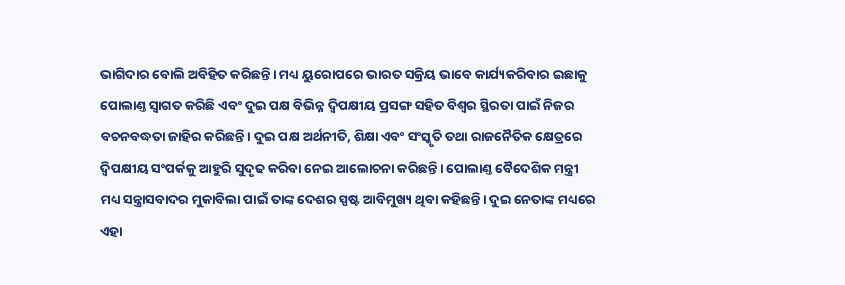ଭାଗିଦାର ବୋଲି ଅବିହିତ କରିଛନ୍ତି। ମଧ୍ୟ ୟୁରୋପରେ ଭାରତ ସକ୍ରିୟ ଭାବେ କାର୍ଯ୍ୟକରିବାର ଇଛାକୁ ପୋଲାଣ୍ତ ସ୍ବାଗତ କରିଛି ଏବଂ ଦୁଇ ପକ୍ଷ ବିଭିନ୍ନ ଦ୍ବିପକ୍ଷୀୟ ପ୍ରସଙ୍ଗ ସହିତ ବିଶ୍ବର ସ୍ଥିରତା ପାଇଁ ନିଜର ବଚନବଦ୍ଧତା ଜାହିର କରିଛନ୍ତି। ଦୁଇ ପକ୍ଷ ଅର୍ଥନୀତି, ଶିକ୍ଷା ଏବଂ ସଂସ୍କୃତି ତଥା ରାଜନୈତିକ କ୍ଷେତ୍ରରେ ଦ୍ବିପକ୍ଷୀୟ ସଂପର୍କକୁ ଆହୁରି ସୁଦୃଢ କରିବା ନେଇ ଆଲୋଚନା କରିଛନ୍ତି। ପୋଲାଣ୍ତ ବୈଦେଶିକ ମନ୍ତ୍ରୀ ମଧ୍ୟ ସନ୍ତ୍ରାସବାଦର ମୁକାବିଲା ପାଇଁ ତାଙ୍କ ଦେଶର ସ୍ପଷ୍ଟ ଆବିମୁଖ୍ୟ ଥିବା କହିଛନ୍ତି। ଦୁଇ ନେତାଙ୍କ ମଧ୍ୟରେ ଏହା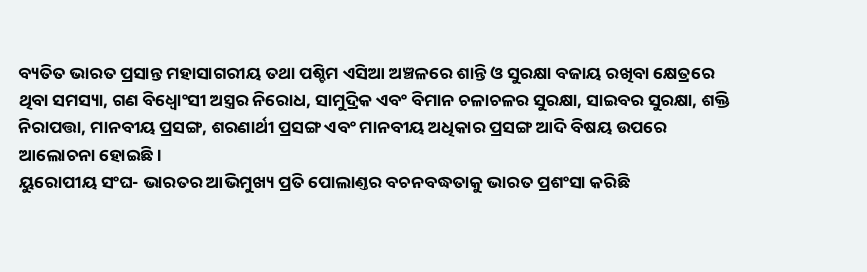ବ୍ୟତିତ ଭାରତ ପ୍ରସାନ୍ତ ମହାସାଗରୀୟ ତଥା ପଶ୍ଚିମ ଏସିଆ ଅଞ୍ଚଳରେ ଶାନ୍ତି ଓ ସୁରକ୍ଷା ବଜାୟ ରଖିବା କ୍ଷେତ୍ରରେ ଥିବା ସମସ୍ୟା, ଗଣ ବିଧ୍ବୋଂସୀ ଅସ୍ତ୍ରର ନିରୋଧ, ସାମୁଦ୍ରିକ ଏବଂ ବିମାନ ଚଳାଚଳର ସୁରକ୍ଷା, ସାଇବର ସୁରକ୍ଷା, ଶକ୍ତି ନିରାପତ୍ତା, ମାନବୀୟ ପ୍ରସଙ୍ଗ, ଶରଣାର୍ଥୀ ପ୍ରସଙ୍ଗ ଏବଂ ମାନବୀୟ ଅଧିକାର ପ୍ରସଙ୍ଗ ଆଦି ବିଷୟ ଉପରେ ଆଲୋଚନା ହୋଇଛି।
ୟୁରୋପୀୟ ସଂଘ- ଭାରତର ଆଭିମୁଖ୍ୟ ପ୍ରତି ପୋଲାଣ୍ତର ବଚନବଦ୍ଧତାକୁ ଭାରତ ପ୍ରଶଂସା କରିଛି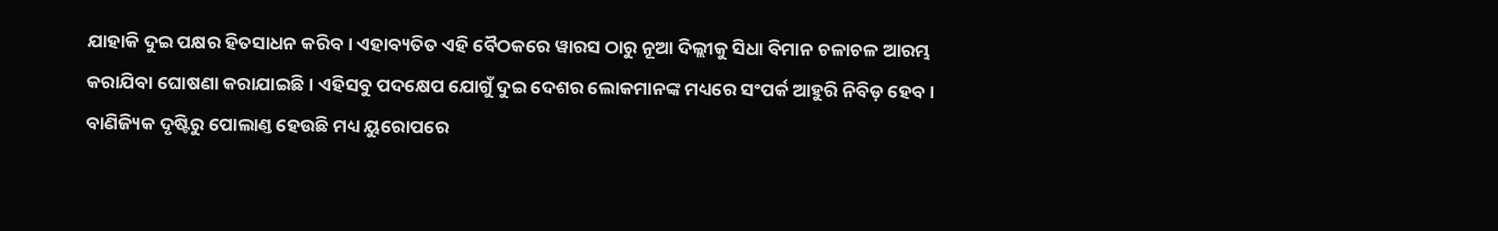ଯାହାକି ଦୁଇ ପକ୍ଷର ହିତସାଧନ କରିବ। ଏହାବ୍ୟତିତ ଏହି ବୈଠକରେ ୱାରସ ଠାରୁ ନୂଆ ଦିଲ୍ଲୀକୁ ସିଧା ବିମାନ ଚଳାଚଳ ଆରମ୍ଭ କରାଯିବା ଘୋଷଣା କରାଯାଇଛି। ଏହିସବୁ ପଦକ୍ଷେପ ଯୋଗୁଁ ଦୁଇ ଦେଶର ଲୋକମାନଙ୍କ ମଧ୍ୟରେ ସଂପର୍କ ଆହୁରି ନିବିଡ଼ ହେବ। ବାଣିଜ୍ୟିକ ଦୃଷ୍ଟିରୁ ପୋଲାଣ୍ତ ହେଉଛି ମଧ୍ୟ ୟୁରୋପରେ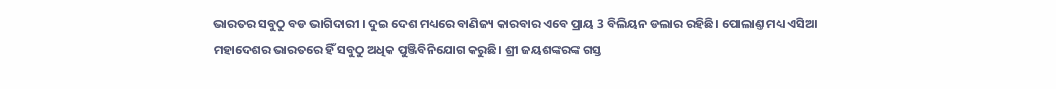ଭାରତର ସବୁଠୁ ବଡ ଭାଗିଦାରୀ । ଦୁଇ ଦେଶ ମଧ୍ୟରେ ବାଣିଜ୍ୟ କାରବାର ଏବେ ପ୍ରାୟ 3 ବିଲିୟନ ଡଲାର ରହିଛି। ପୋଲାଣ୍ତ ମଧ୍ୟ ଏସିଆ ମହାଦେଶର ଭାରତରେ ହିଁ ସବୁଠୁ ଅଧିକ ପୁଞ୍ଜିବିନିଯୋଗ କରୁଛି। ଶ୍ରୀ ଜୟଶଙ୍କରଙ୍କ ଗସ୍ତ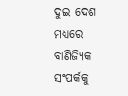ଦୁଇ ଦେଶ ମଧ୍ୟରେ ବାଣିଜ୍ୟିକ ସଂପର୍କକୁ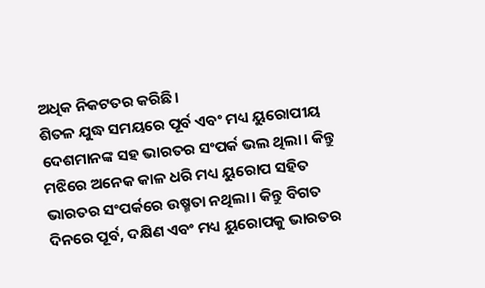ଅଧିକ ନିକଟତର କରିଛି।
ଶିତଳ ଯୁଦ୍ଧ ସମୟରେ ପୂର୍ବ ଏବଂ ମଧ୍ୟ ୟୁରୋପୀୟ ଦେଶମାନଙ୍କ ସହ ଭାରତର ସଂପର୍କ ଭଲ ଥିଲା। କିନ୍ତୁ ମଝିରେ ଅନେକ କାଳ ଧରି ମଧ୍ୟ ୟୁରୋପ ସହିତ ଭାରତର ସଂପର୍କରେ ଉଷ୍ମତା ନଥିଲା। କିନ୍ତୁ ବିଗତ ଦିନରେ ପୂର୍ବ, ଦକ୍ଷିଣ ଏବଂ ମଧ୍ୟ ୟୁରୋପକୁ ଭାରତର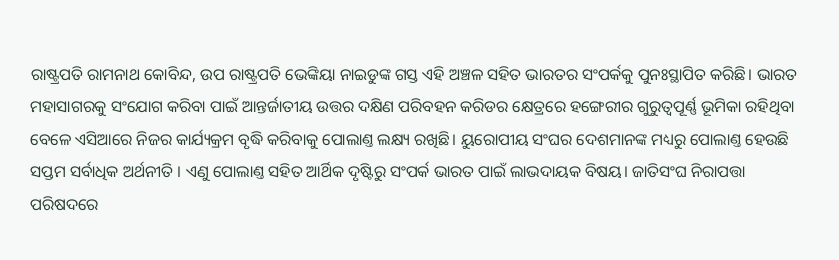ରାଷ୍ଟ୍ରପତି ରାମନାଥ କୋବିନ୍ଦ, ଉପ ରାଷ୍ଟ୍ରପତି ଭେଙ୍କିୟା ନାଇଡୁଙ୍କ ଗସ୍ତ ଏହି ଅଞ୍ଚଳ ସହିତ ଭାରତର ସଂପର୍କକୁ ପୁନଃସ୍ଥାପିତ କରିଛି। ଭାରତ ମହାସାଗରକୁ ସଂଯୋଗ କରିବା ପାଇଁ ଆନ୍ତର୍ଜାତୀୟ ଉତ୍ତର ଦକ୍ଷିଣ ପରିବହନ କରିଡର କ୍ଷେତ୍ରରେ ହଙ୍ଗେରୀର ଗୁରୁତ୍ବପୂର୍ଣ୍ଣ ଭୂମିକା ରହିଥିବା ବେଳେ ଏସିଆରେ ନିଜର କାର୍ଯ୍ୟକ୍ରମ ବୃଦ୍ଧି କରିବାକୁ ପୋଲାଣ୍ତ ଲକ୍ଷ୍ୟ ରଖିଛି। ୟୁରୋପୀୟ ସଂଘର ଦେଶମାନଙ୍କ ମଧ୍ୟରୁ ପୋଲାଣ୍ତ ହେଉଛି ସପ୍ତମ ସର୍ବାଧିକ ଅର୍ଥନୀତି । ଏଣୁ ପୋଲାଣ୍ତ ସହିତ ଆର୍ଥିକ ଦୃଷ୍ଟିରୁ ସଂପର୍କ ଭାରତ ପାଇଁ ଲାଭଦାୟକ ବିଷୟ। ଜାତିସଂଘ ନିରାପତ୍ତା ପରିଷଦରେ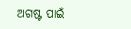ଅଗଷ୍ଟ ପାଇଁ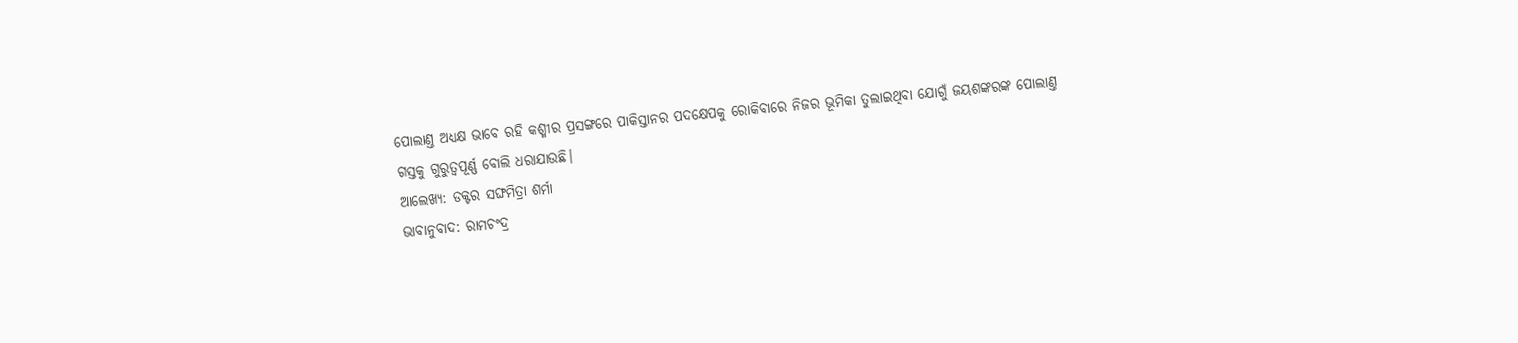ପୋଲାଣ୍ତ ଅଧ୍ୟକ୍ଷ ଭାବେ ରହି କଶ୍ମୀର ପ୍ରସଙ୍ଗରେ ପାକିସ୍ତାନର ପଦକ୍ଷେପକୁ ରୋକିବାରେ ନିଜର ଭୂମିକା ତୁଲାଇଥିବା ଯୋଗୁଁ ଜୟଶଙ୍କରଙ୍କ ପୋଲାଣ୍ତ ଗସ୍ତକୁ ଗୁରୁତ୍ବପୂର୍ଣ୍ଣ ବୋଲି ଧରାଯାଉଛି।
ଆଲେଖ୍ୟ: ଡକ୍ଟର ସଙ୍ଘମିତ୍ରା ଶର୍ମା
ଭାବାନୁବାଦ: ରାମଚଂଦ୍ର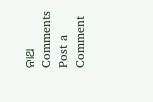ନାଥ
Comments
Post a Comment